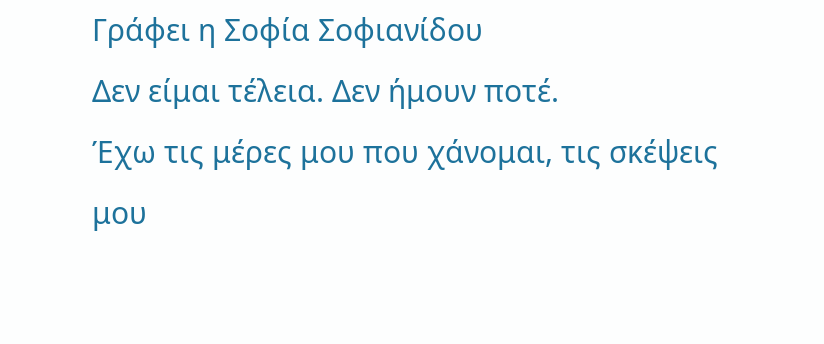Γράφει η Σοφία Σοφιανίδου
Δεν είμαι τέλεια. Δεν ήμουν ποτέ.
Έχω τις μέρες μου που χάνομαι, τις σκέψεις μου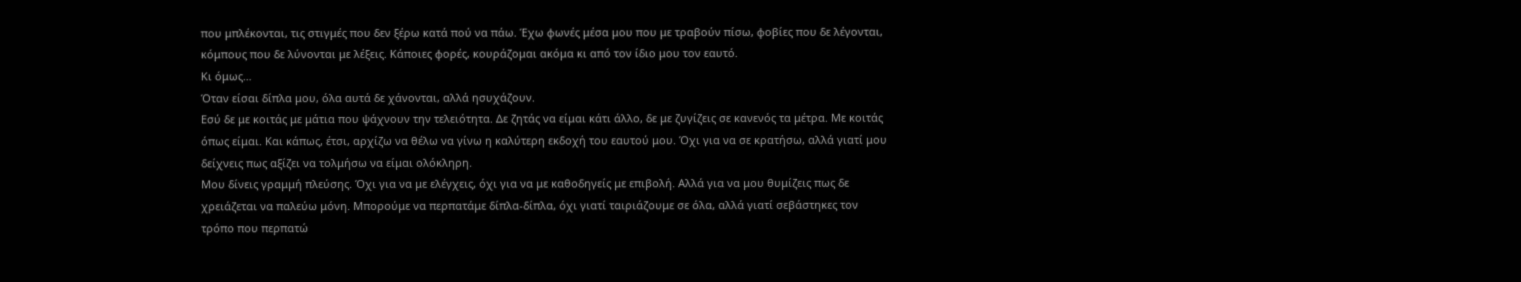που μπλέκονται, τις στιγμές που δεν ξέρω κατά πού να πάω. Έχω φωνές μέσα μου που με τραβούν πίσω, φοβίες που δε λέγονται, κόμπους που δε λύνονται με λέξεις. Κάποιες φορές, κουράζομαι ακόμα κι από τον ίδιο μου τον εαυτό.
Κι όμως…
Όταν είσαι δίπλα μου, όλα αυτά δε χάνονται, αλλά ησυχάζουν.
Εσύ δε με κοιτάς με μάτια που ψάχνουν την τελειότητα. Δε ζητάς να είμαι κάτι άλλο, δε με ζυγίζεις σε κανενός τα μέτρα. Με κοιτάς όπως είμαι. Και κάπως, έτσι, αρχίζω να θέλω να γίνω η καλύτερη εκδοχή του εαυτού μου. Όχι για να σε κρατήσω, αλλά γιατί μου δείχνεις πως αξίζει να τολμήσω να είμαι ολόκληρη.
Μου δίνεις γραμμή πλεύσης. Όχι για να με ελέγχεις, όχι για να με καθοδηγείς με επιβολή. Αλλά για να μου θυμίζεις πως δε χρειάζεται να παλεύω μόνη. Μπορούμε να περπατάμε δίπλα-δίπλα, όχι γιατί ταιριάζουμε σε όλα, αλλά γιατί σεβάστηκες τον τρόπο που περπατώ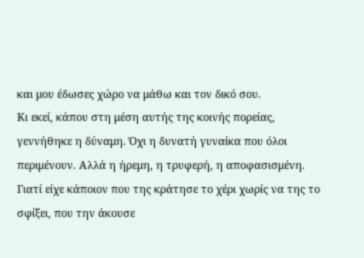και μου έδωσες χώρο να μάθω και τον δικό σου.
Κι εκεί, κάπου στη μέση αυτής της κοινής πορείας, γεννήθηκε η δύναμη. Όχι η δυνατή γυναίκα που όλοι περιμένουν. Αλλά η ήρεμη, η τρυφερή, η αποφασισμένη. Γιατί είχε κάποιον που της κράτησε το χέρι χωρίς να της το σφίξει, που την άκουσε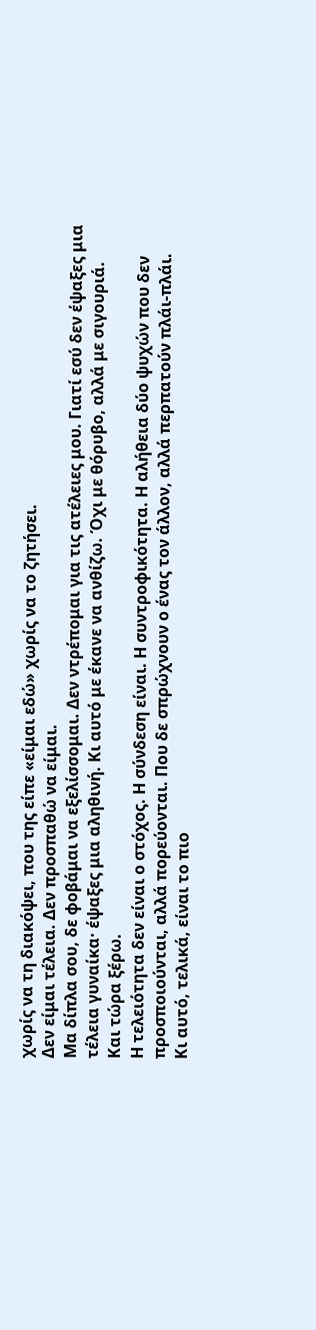χωρίς να τη διακόψει, που της είπε «είμαι εδώ» χωρίς να το ζητήσει.
Δεν είμαι τέλεια. Δεν προσπαθώ να είμαι.
Μα δίπλα σου, δε φοβάμαι να εξελίσσομαι. Δεν ντρέπομαι για τις ατέλειες μου. Γιατί εσύ δεν έψαξες μια τέλεια γυναίκα· έψαξες μια αληθινή. Κι αυτό με έκανε να ανθίζω. Όχι με θόρυβο, αλλά με σιγουριά.
Και τώρα ξέρω.
Η τελειότητα δεν είναι ο στόχος. Η σύνδεση είναι. Η συντροφικότητα. Η αλήθεια δύο ψυχών που δεν προσποιούνται, αλλά πορεύονται. Που δε σπρώχνουν ο ένας τον άλλον, αλλά περπατούν πλάι-πλάι.
Κι αυτό, τελικά, είναι το πιο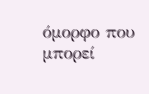όμορφο που μπορεί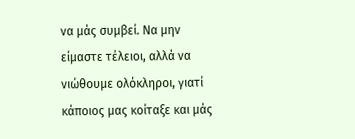να μάς συμβεί. Να μην είμαστε τέλειοι, αλλά να νιώθουμε ολόκληροι, γιατί κάποιος μας κοίταξε και μάς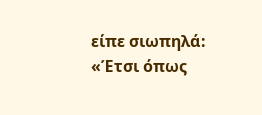είπε σιωπηλά:
«Έτσι όπως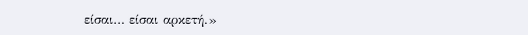είσαι… είσαι αρκετή.»